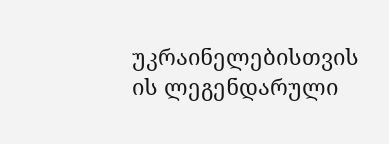უკრაინელებისთვის ის ლეგენდარული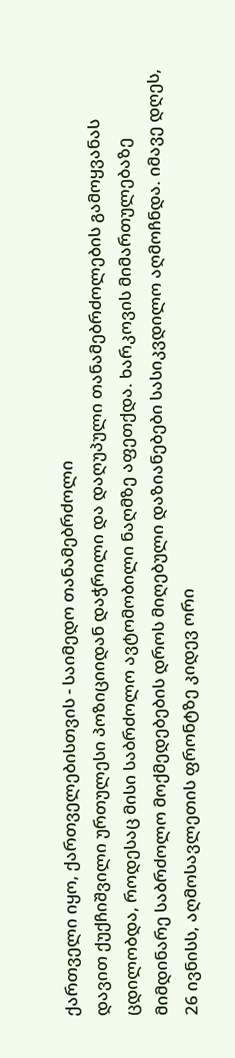ქართველი იყო, ქართველებისთვის - საიმედო თანამებრძოლი
დავით ქუქჩიშვილი ურთულესი პოზიციიდან დაჭრილი და დაღუპული თანამებრძოლების გამოყვანას ცდილობდა, როდესაც მისი საბრძოლო ავტომობილი ნაღმზე აფეთქდა. ხარკოვის მიმართულებაზე მიმდინარე საბრძოლო მოქმედებების დროს მიღებული დაზიანებები სასიკვდილო აღმოჩნდა. იმავე დღეს, 26 ივნისს, აღმოსავლეთის ფრონტზე კიდევ ორი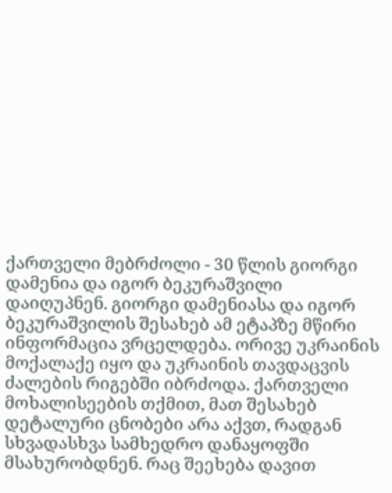ქართველი მებრძოლი - 30 წლის გიორგი დამენია და იგორ ბეკურაშვილი დაიღუპნენ. გიორგი დამენიასა და იგორ ბეკურაშვილის შესახებ ამ ეტაპზე მწირი ინფორმაცია ვრცელდება. ორივე უკრაინის მოქალაქე იყო და უკრაინის თავდაცვის ძალების რიგებში იბრძოდა. ქართველი მოხალისეების თქმით, მათ შესახებ დეტალური ცნობები არა აქვთ, რადგან სხვადასხვა სამხედრო დანაყოფში მსახურობდნენ. რაც შეეხება დავით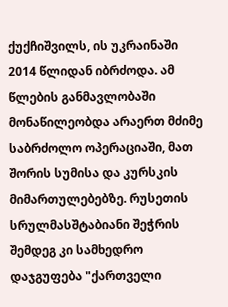ქუქჩიშვილს, ის უკრაინაში 2014 წლიდან იბრძოდა. ამ წლების განმავლობაში მონაწილეობდა არაერთ მძიმე საბრძოლო ოპერაციაში, მათ შორის სუმისა და კურსკის მიმართულებებზე. რუსეთის სრულმასშტაბიანი შეჭრის შემდეგ კი სამხედრო დაჯგუფება "ქართველი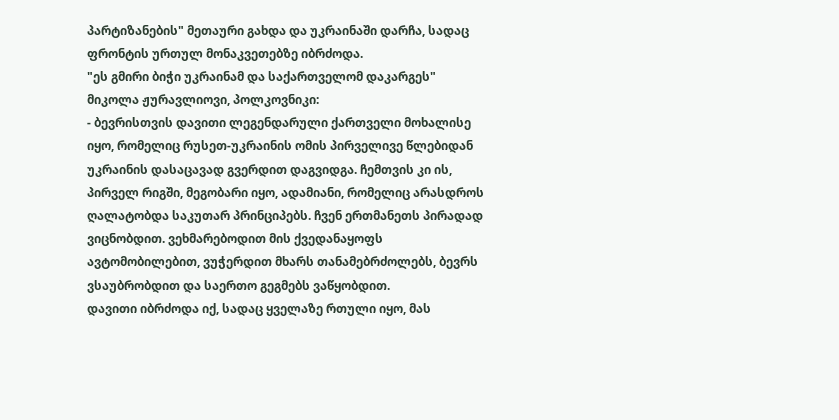პარტიზანების" მეთაური გახდა და უკრაინაში დარჩა, სადაც ფრონტის ურთულ მონაკვეთებზე იბრძოდა.
"ეს გმირი ბიჭი უკრაინამ და საქართველომ დაკარგეს"
მიკოლა ჟურავლიოვი, პოლკოვნიკი:
- ბევრისთვის დავითი ლეგენდარული ქართველი მოხალისე იყო, რომელიც რუსეთ-უკრაინის ომის პირველივე წლებიდან უკრაინის დასაცავად გვერდით დაგვიდგა. ჩემთვის კი ის, პირველ რიგში, მეგობარი იყო, ადამიანი, რომელიც არასდროს ღალატობდა საკუთარ პრინციპებს. ჩვენ ერთმანეთს პირადად ვიცნობდით. ვეხმარებოდით მის ქვედანაყოფს ავტომობილებით, ვუჭერდით მხარს თანამებრძოლებს, ბევრს ვსაუბრობდით და საერთო გეგმებს ვაწყობდით.
დავითი იბრძოდა იქ, სადაც ყველაზე რთული იყო, მას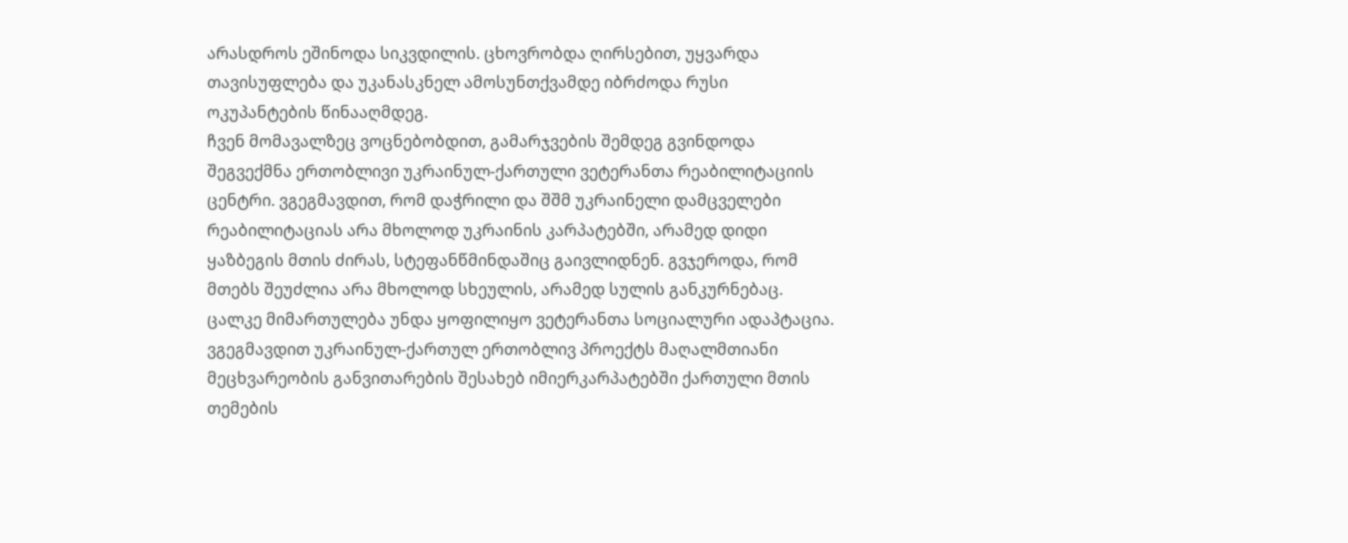არასდროს ეშინოდა სიკვდილის. ცხოვრობდა ღირსებით, უყვარდა თავისუფლება და უკანასკნელ ამოსუნთქვამდე იბრძოდა რუსი ოკუპანტების წინააღმდეგ.
ჩვენ მომავალზეც ვოცნებობდით, გამარჯვების შემდეგ გვინდოდა შეგვექმნა ერთობლივი უკრაინულ-ქართული ვეტერანთა რეაბილიტაციის ცენტრი. ვგეგმავდით, რომ დაჭრილი და შშმ უკრაინელი დამცველები რეაბილიტაციას არა მხოლოდ უკრაინის კარპატებში, არამედ დიდი ყაზბეგის მთის ძირას, სტეფანწმინდაშიც გაივლიდნენ. გვჯეროდა, რომ მთებს შეუძლია არა მხოლოდ სხეულის, არამედ სულის განკურნებაც.
ცალკე მიმართულება უნდა ყოფილიყო ვეტერანთა სოციალური ადაპტაცია. ვგეგმავდით უკრაინულ-ქართულ ერთობლივ პროექტს მაღალმთიანი მეცხვარეობის განვითარების შესახებ იმიერკარპატებში ქართული მთის თემების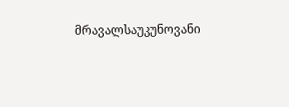მრავალსაუკუნოვანი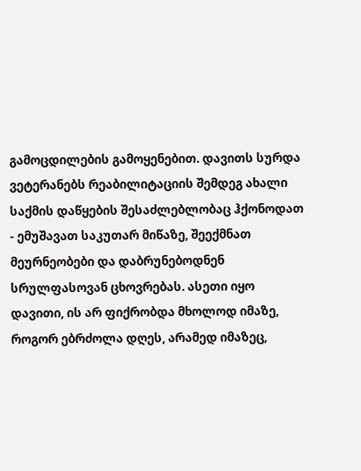გამოცდილების გამოყენებით. დავითს სურდა ვეტერანებს რეაბილიტაციის შემდეგ ახალი საქმის დაწყების შესაძლებლობაც ჰქონოდათ - ემუშავათ საკუთარ მიწაზე, შეექმნათ მეურნეობები და დაბრუნებოდნენ სრულფასოვან ცხოვრებას. ასეთი იყო დავითი, ის არ ფიქრობდა მხოლოდ იმაზე, როგორ ებრძოლა დღეს, არამედ იმაზეც,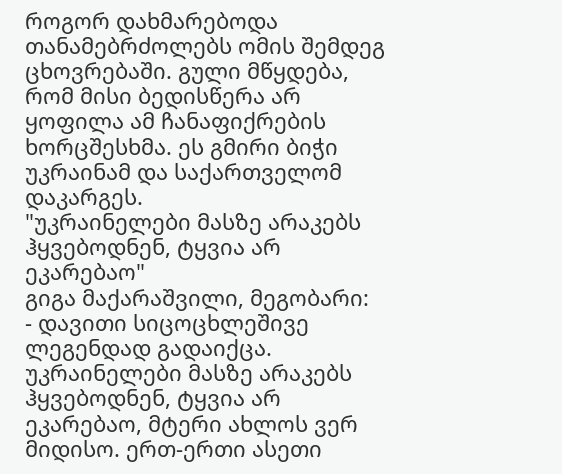როგორ დახმარებოდა თანამებრძოლებს ომის შემდეგ ცხოვრებაში. გული მწყდება, რომ მისი ბედისწერა არ ყოფილა ამ ჩანაფიქრების ხორცშესხმა. ეს გმირი ბიჭი უკრაინამ და საქართველომ დაკარგეს.
"უკრაინელები მასზე არაკებს ჰყვებოდნენ, ტყვია არ ეკარებაო"
გიგა მაქარაშვილი, მეგობარი:
- დავითი სიცოცხლეშივე ლეგენდად გადაიქცა. უკრაინელები მასზე არაკებს ჰყვებოდნენ, ტყვია არ ეკარებაო, მტერი ახლოს ვერ მიდისო. ერთ-ერთი ასეთი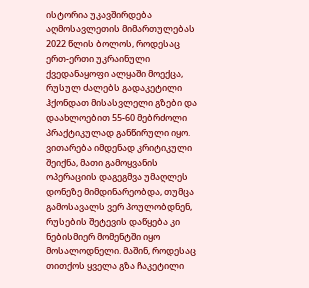ისტორია უკავშირდება აღმოსავლეთის მიმართულებას 2022 წლის ბოლოს, როდესაც ერთ-ერთი უკრაინული ქვედანაყოფი ალყაში მოექცა, რუსულ ძალებს გადაკეტილი ჰქონდათ მისასვლელი გზები და დაახლოებით 55-60 მებრძოლი პრაქტიკულად განწირული იყო. ვითარება იმდენად კრიტიკული შეიქნა, მათი გამოყვანის ოპერაციის დაგეგმვა უმაღლეს დონეზე მიმდინარეობდა, თუმცა გამოსავალს ვერ პოულობდნენ, რუსების შეტევის დაწყება კი ნებისმიერ მომენტში იყო მოსალოდნელი. მაშინ, როდესაც თითქოს ყველა გზა ჩაკეტილი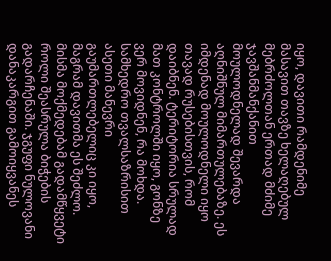იყო, დავითი რამდენიმე მასავით თავზე ხელაღებულ მებრძოლთან ერთად მძიმე ჯავშანმანქანით მოულოდნელად შევარდა აღნიშნულ მიმართულებაზე. ეს იმდენად მოულოდნელი იყო თავად რუსებისთვის, რომ დაიბნენ. ტერიტორია სრულად მათ კონტროლში იყო, გონზე ვერ მოვიდნენ, რა მოხდა. სამხედრო თვალსაზრისით ასეთი მანევრი გაუმართლებელიც კი იყო, მაგრამ დავითმა ეს შეძლო. მისმა მოქმედებამ გადამწყვეტი როლი შეასრულა ბიჭების გადარჩენაში. ჯგუფი ნულოვანი დანაკარგით გამოიყვანეს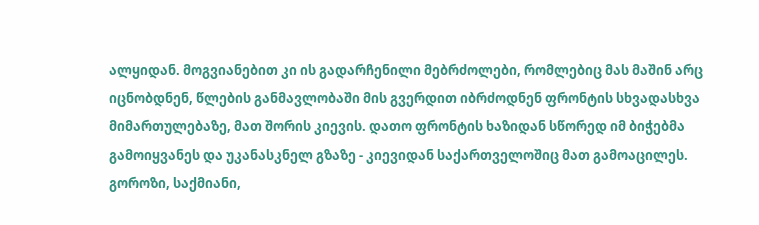ალყიდან. მოგვიანებით კი ის გადარჩენილი მებრძოლები, რომლებიც მას მაშინ არც იცნობდნენ, წლების განმავლობაში მის გვერდით იბრძოდნენ ფრონტის სხვადასხვა მიმართულებაზე, მათ შორის კიევის. დათო ფრონტის ხაზიდან სწორედ იმ ბიჭებმა გამოიყვანეს და უკანასკნელ გზაზე - კიევიდან საქართველოშიც მათ გამოაცილეს.
გოროზი, საქმიანი,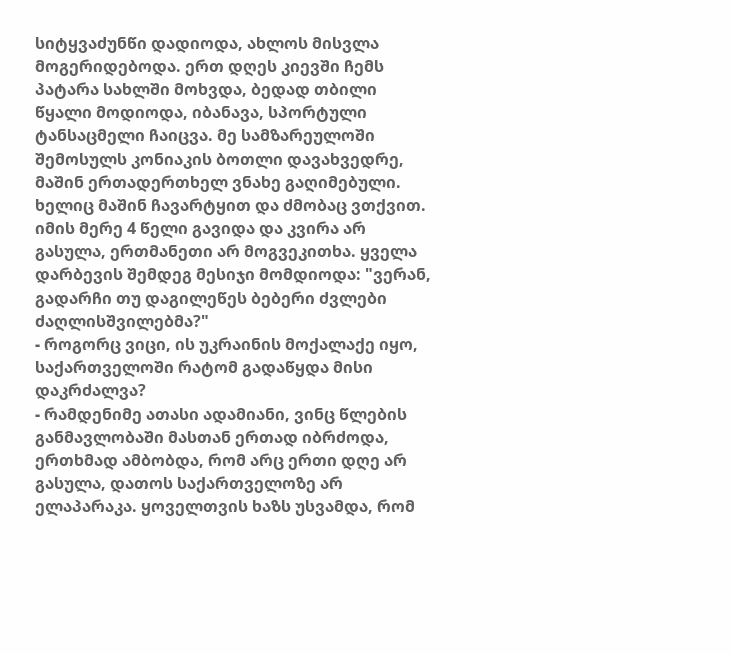სიტყვაძუნწი დადიოდა, ახლოს მისვლა მოგერიდებოდა. ერთ დღეს კიევში ჩემს პატარა სახლში მოხვდა, ბედად თბილი წყალი მოდიოდა, იბანავა, სპორტული ტანსაცმელი ჩაიცვა. მე სამზარეულოში შემოსულს კონიაკის ბოთლი დავახვედრე, მაშინ ერთადერთხელ ვნახე გაღიმებული. ხელიც მაშინ ჩავარტყით და ძმობაც ვთქვით. იმის მერე 4 წელი გავიდა და კვირა არ გასულა, ერთმანეთი არ მოგვეკითხა. ყველა დარბევის შემდეგ მესიჯი მომდიოდა: "ვერან, გადარჩი თუ დაგილეწეს ბებერი ძვლები ძაღლისშვილებმა?"
- როგორც ვიცი, ის უკრაინის მოქალაქე იყო, საქართველოში რატომ გადაწყდა მისი დაკრძალვა?
- რამდენიმე ათასი ადამიანი, ვინც წლების განმავლობაში მასთან ერთად იბრძოდა, ერთხმად ამბობდა, რომ არც ერთი დღე არ გასულა, დათოს საქართველოზე არ ელაპარაკა. ყოველთვის ხაზს უსვამდა, რომ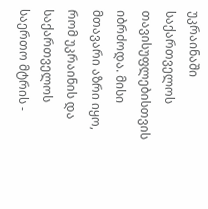უკრაინაში საქართველოს თავისუფლებისთვის იბრძოდა. მისი მთავარი აზრი იყო, რომ უკრაინის და საქართველოს საერთო მტრის -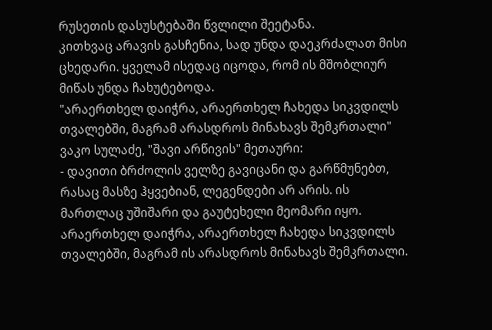რუსეთის დასუსტებაში წვლილი შეეტანა.
კითხვაც არავის გასჩენია, სად უნდა დაეკრძალათ მისი ცხედარი. ყველამ ისედაც იცოდა, რომ ის მშობლიურ მიწას უნდა ჩახუტებოდა.
"არაერთხელ დაიჭრა, არაერთხელ ჩახედა სიკვდილს თვალებში, მაგრამ არასდროს მინახავს შემკრთალი"
ვაკო სულაძე, "შავი არწივის" მეთაური:
- დავითი ბრძოლის ველზე გავიცანი და გარწმუნებთ, რასაც მასზე ჰყვებიან, ლეგენდები არ არის. ის მართლაც უშიშარი და გაუტეხელი მეომარი იყო. არაერთხელ დაიჭრა, არაერთხელ ჩახედა სიკვდილს თვალებში, მაგრამ ის არასდროს მინახავს შემკრთალი.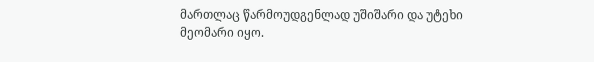მართლაც წარმოუდგენლად უშიშარი და უტეხი მეომარი იყო.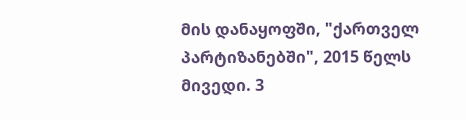მის დანაყოფში, "ქართველ პარტიზანებში", 2015 წელს მივედი. 3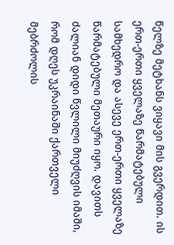წელზე მეტხანს ვიყავი მის გვერდით. ის ერთ-ერთი ყველაზე წარმატებული სამხედრო და ასევე ერთ-ერთი ყველაზე წარმატებული მეთაური იყო. დავითს ძალიან დიდი წვლილი მიუძღვის იმაში, რომ დღეს უკრაინაში ქართველი მებრძოლის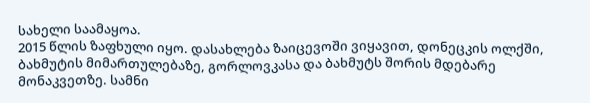სახელი საამაყოა.
2015 წლის ზაფხული იყო. დასახლება ზაიცევოში ვიყავით, დონეცკის ოლქში, ბახმუტის მიმართულებაზე, გორლოვკასა და ბახმუტს შორის მდებარე მონაკვეთზე. სამნი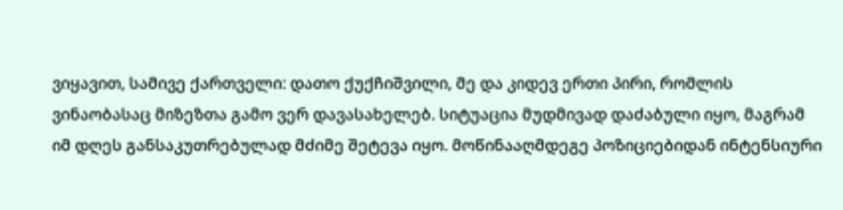ვიყავით, სამივე ქართველი: დათო ქუქჩიშვილი, მე და კიდევ ერთი პირი, რომლის ვინაობასაც მიზეზთა გამო ვერ დავასახელებ. სიტუაცია მუდმივად დაძაბული იყო, მაგრამ იმ დღეს განსაკუთრებულად მძიმე შეტევა იყო. მოწინააღმდეგე პოზიციებიდან ინტენსიური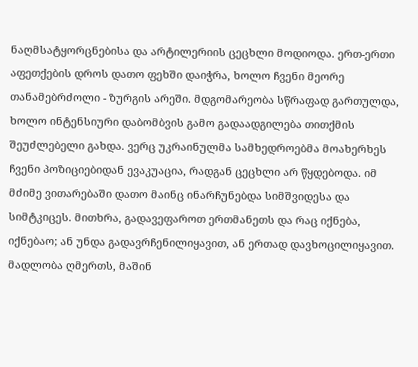ნაღმსატყორცნებისა და არტილერიის ცეცხლი მოდიოდა. ერთ-ერთი აფეთქების დროს დათო ფეხში დაიჭრა, ხოლო ჩვენი მეორე თანამებრძოლი - ზურგის არეში. მდგომარეობა სწრაფად გართულდა, ხოლო ინტენსიური დაბომბვის გამო გადაადგილება თითქმის შეუძლებელი გახდა. ვერც უკრაინულმა სამხედროებმა მოახერხეს ჩვენი პოზიციებიდან ევაკუაცია, რადგან ცეცხლი არ წყდებოდა. იმ მძიმე ვითარებაში დათო მაინც ინარჩუნებდა სიმშვიდესა და სიმტკიცეს. მითხრა, გადავეფაროთ ერთმანეთს და რაც იქნება, იქნებაო; ან უნდა გადავრჩენილიყავით, ან ერთად დავხოცილიყავით. მადლობა ღმერთს, მაშინ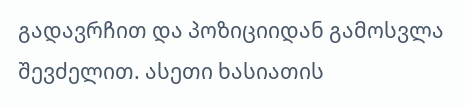გადავრჩით და პოზიციიდან გამოსვლა შევძელით. ასეთი ხასიათის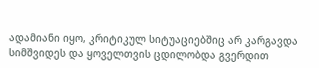ადამიანი იყო, კრიტიკულ სიტუაციებშიც არ კარგავდა სიმშვიდეს და ყოველთვის ცდილობდა გვერდით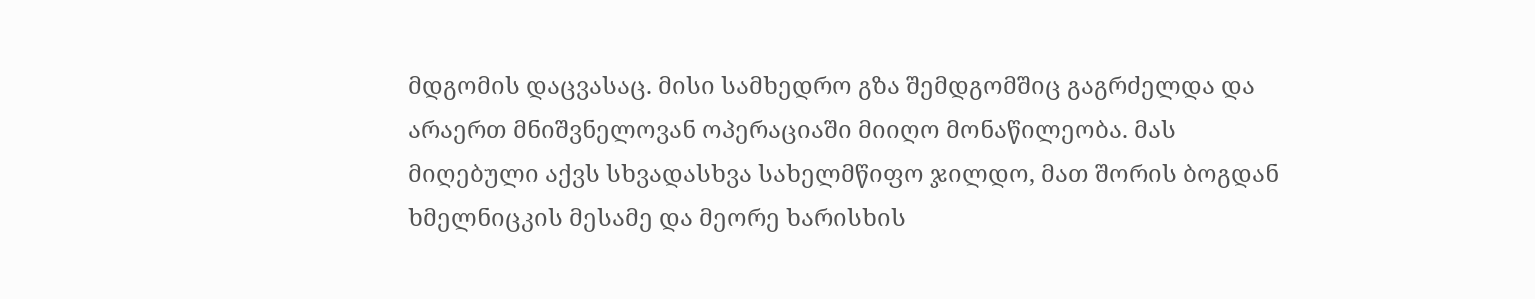მდგომის დაცვასაც. მისი სამხედრო გზა შემდგომშიც გაგრძელდა და არაერთ მნიშვნელოვან ოპერაციაში მიიღო მონაწილეობა. მას მიღებული აქვს სხვადასხვა სახელმწიფო ჯილდო, მათ შორის ბოგდან ხმელნიცკის მესამე და მეორე ხარისხის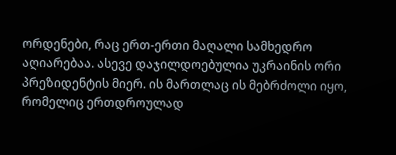ორდენები, რაც ერთ-ერთი მაღალი სამხედრო აღიარებაა. ასევე დაჯილდოებულია უკრაინის ორი პრეზიდენტის მიერ. ის მართლაც ის მებრძოლი იყო, რომელიც ერთდროულად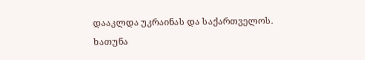დააკლდა უკრაინას და საქართველოს.
ხათუნა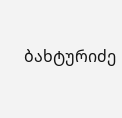ბახტურიძე